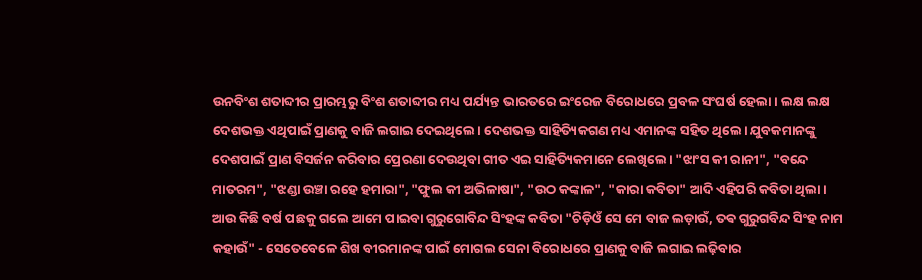ଉନବିଂଶ ଶତାବ୍ଦୀର ପ୍ରାରମ୍ଭରୁ ବିଂଶ ଶତାବ୍ଦୀର ମଧ୍ୟ ପର୍ଯ୍ୟନ୍ତ ଭାରତରେ ଇଂରେଜ ବିରୋଧରେ ପ୍ରବଳ ସଂଘର୍ଷ ହେଲା। ଲକ୍ଷ ଲକ୍ଷ ଦେଶଭକ୍ତ ଏଥିପାଇଁ ପ୍ରାଣକୁ ବାଜି ଲଗାଇ ଦେଇଥିଲେ। ଦେଶଭକ୍ତ ସାହିତ୍ୟିକଗଣ ମଧ୍ୟ ଏମାନଙ୍କ ସହିତ ଥିଲେ। ଯୁବକମାନଙ୍କୁ ଦେଶପାଇଁ ପ୍ରାଣ ବିସର୍ଜନ କରିବାର ପ୍ରେରଣା ଦେଉଥିବା ଗୀତ ଏଇ ସାହିତ୍ୟିକମାନେ ଲେଖିଲେ। "ଝାଂସ କୀ ରାନୀ", "ବନ୍ଦେ ମାତରମ", "ଝଣ୍ଡା ଉଞ୍ଚା ରହେ ହମାରା", "ଫୁଲ କୀ ଅଭିଳାଷା", "ଉଠ କଙ୍କାଳ", "କାରା କବିତା" ଆଦି ଏହିପରି କବିତା ଥିଲା।
ଆଉ କିଛି ବର୍ଷ ପଛକୁ ଗଲେ ଆମେ ପାଇବା ଗୁରୁଗୋବିନ୍ଦ ସିଂହଙ୍କ କବିତା "ଚିଡ଼ିଓଁ ସେ ମେ ବାଜ ଲଡ଼ାଉଁ, ତଵ ଗୁରୁଗବିନ୍ଦ ସିଂହ ନାମ କହାଉଁ" - ସେତେବେଳେ ଶିଖ ବୀରମାନଙ୍କ ପାଇଁ ମୋଗଲ ସେନା ବିରୋଧରେ ପ୍ରାଣକୁ ବାଜି ଲଗାଇ ଲଢ଼ିବାର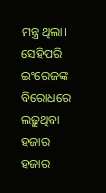ମନ୍ତ୍ର ଥିଲା। ସେହିପରି ଇଂରେଜଙ୍କ ବିରୋଧରେ ଲଢ଼ୁଥିବା ହଜାର ହଜାର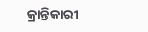କ୍ରାନ୍ତିକାରୀ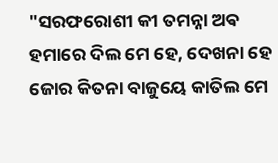"ସରଫରୋଶୀ କୀ ତମନ୍ନା ଅଵ ହମାରେ ଦିଲ ମେ ହେ, ଦେଖନା ହେ ଜୋର କିତନା ବାଜୁୟେ କାତିଲ ମେ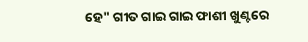ହେ" ଗୀତ ଗାଇ ଗାଇ ଫାଶୀ ଖୁଣ୍ଟରେ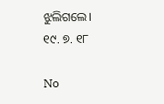ଝୁଲିଗଲେ।
୧୯. ୭. ୧୮

No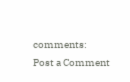comments:
Post a Comment